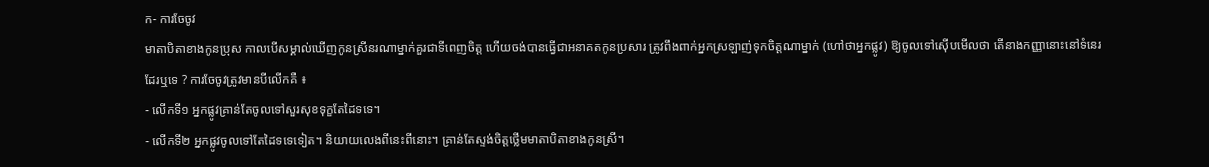ក- ការចែចូវ
មាតាបិតាខាងកូនប្រុស កាលបើសម្គាល់ឃើញកូនស្រីនរណាម្នាក់គួរជាទីពេញចិត្ត ហើយចង់បានធ្វើជាអនាគតកូនប្រសារ ត្រូវពឹងពាក់អ្នកស្រឡាញ់ទុកចិត្តណាម្នាក់ (ហៅថាអ្នកផ្លូវ) ឱ្យចូលទៅស៊ើបមើលថា តើនាងកញ្ញានោះនៅទំនេរដែរឬទេ ? ការចែចូវត្រូវមានបីលើកគឺ ៖
- លើកទី១ អ្នកផ្លូវគ្រាន់តែចូលទៅសួរសុខទុក្ខតែដៃទទេ។
- លើកទី២ អ្នកផ្លូវចូលទៅតែដៃទទេទៀត។ និយាយលេងពីនេះពីនោះ។ គ្រាន់តែស្ទង់ចិត្តថ្លើមមាតាបិតាខាងកូនស្រី។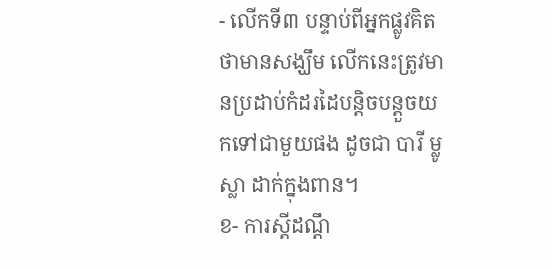- លើកទី៣ បន្ទាប់ពីអ្នកផ្លូវគិតថាមានសង្ឃឹម លើកនេះត្រូវមានប្រដាប់កំដរដៃបន្តិចបន្តួចយកទៅជាមួយផង ដូចជា បារី ម្លូ ស្លា ដាក់ក្នុងពាន។
ខ- ការស្តីដណ្តឹ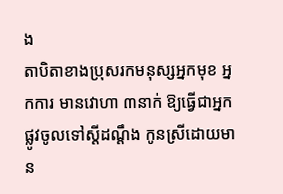ង
តាបិតាខាងប្រុសរកមនុស្សអ្នកមុខ អ្នកការ មានវោហា ៣នាក់ ឱ្យធ្វើជាអ្នកផ្លូវចូលទៅស្តីដណ្តឹង កូនស្រីដោយមាន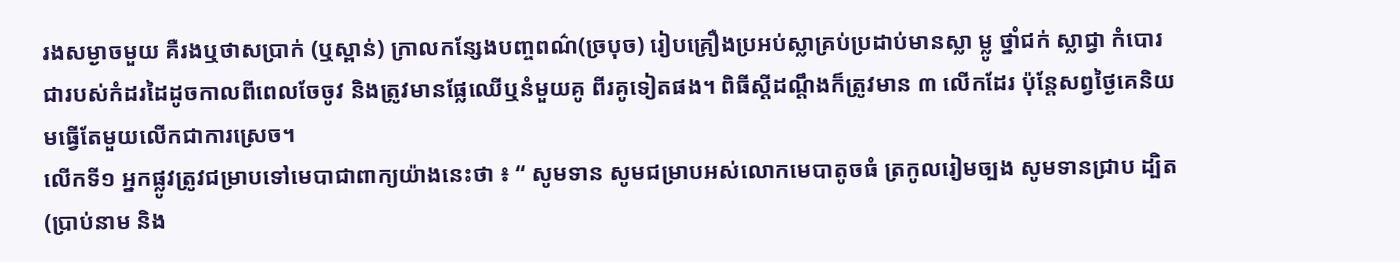រងសម្ងាចមួយ គឺរងឬថាសប្រាក់ (ឬស្ពាន់) ក្រាលកន្សែងបញ្ចពណ៌(ច្របុច) រៀបគ្រឿងប្រអប់ស្លាគ្រប់ប្រដាប់មានស្លា ម្លូ ថ្នាំជក់ ស្លាជ្វា កំបោរ ជារបស់កំដរដៃដូចកាលពីពេលចែចូវ និងត្រូវមានផ្លែឈើឬនំមួយគូ ពីរគូទៀតផង។ ពិធីស្តីដណ្តឹងក៏ត្រូវមាន ៣ លើកដែរ ប៉ុន្តែសព្វថ្ងៃគេនិយមធ្វើតែមួយលើកជាការស្រេច។
លើកទី១ អ្នកផ្លូវត្រូវជម្រាបទៅមេបាជាពាក្យយ៉ាងនេះថា ៖ “ សូមទាន សូមជម្រាបអស់លោកមេបាតូចធំ ត្រកូលរៀមច្បង សូមទានជ្រាប ដ្បិត (ប្រាប់នាម និង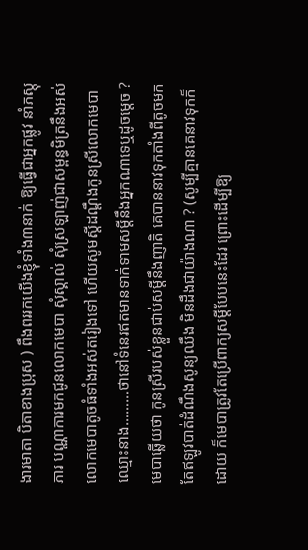ងារមាតា បិតាខាងប្រុស ) ពឹងពររកយើងខ្ញុំទាំង៣នាក់ ឱ្យធ្វើជាអ្នកផ្លូវ នាំភស្តុភារ បណ្ណាការមកជូនលោកមេបា សុំស្គាល់ សុំស្រឡាញ់ជាសម្ពន្ធមិត្រនឹងអស់លោកមេបាតូចធំទាំងអស់តរៀងទៅ ហើយសូមស្តីដណ្តឹងកូនស្រីលោកមេបា ឈ្មោះនាង………ថានៅទំនេរឥតមានទាក់ទាមសម្តីនឹងអ្នកណាទេឬដូចម្តេច ? មេបាឆ្លើយថា កូនស្រីរបស់ខ្លួនជាប់សម្តីនឹងញាតិ គេបាននាវទុកតាំងពីតូចមក តែឥឡូវបាត់ដំណឹងសូន្យឈឹង មិនដឹងជាយ៉ាងណា ? (សូម្បីគ្មានគេនាវទុកក៏ដោយ ក៏មេបាត្រូវតែប្រើពាក្យសម្តីបែបនេះដែរ ព្រោះដើម្បីឱ្យ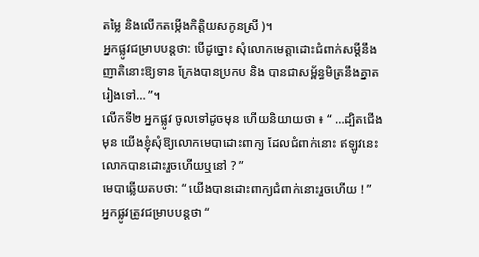តម្លៃ និងលើកតម្កើងកិត្តិយសកូនស្រី )។
អ្នកផ្លូវជម្រាបបន្តថា: បើដូច្នោះ សុំលោកមេត្តាដោះជំពាក់សម្តីនឹងញាតិនោះឱ្យទាន ក្រែងបានប្រកប និង បានជាសម្ព័ន្ធមិត្រនឹងគ្នាតរៀងទៅ… ”។
លើកទី២ អ្នកផ្លូវ ចូលទៅដូចមុន ហើយនិយាយថា ៖ “ …ដ្បិតជើងមុន យើងខ្ញុំសុំឱ្យលោកមេបាដោះពាក្យ ដែលជំពាក់នោះ ឥឡូវនេះលោកបានដោះរួចហើយឬនៅ ? ”
មេបាឆ្លើយតបថា: “ យើងបានដោះពាក្យជំពាក់នោះរួចហើយ ! ”
អ្នកផ្លូវត្រូវជម្រាបបន្តថា “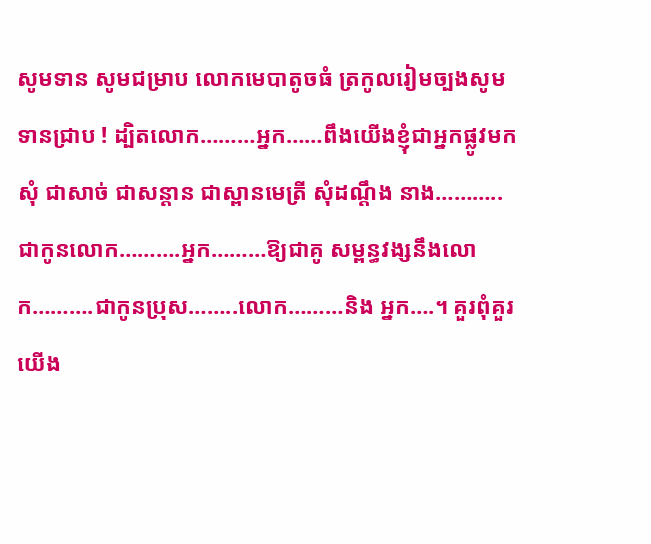សូមទាន សូមជម្រាប លោកមេបាតូចធំ ត្រកូលរៀមច្បងសូមទានជ្រាប ! ដ្បិតលោក………អ្នក……ពឹងយើងខ្ញុំជាអ្នកផ្លូវមកសុំ ជាសាច់ ជាសន្តាន ជាស្ពានមេត្រី សុំដណ្តឹង នាង………..ជាកូនលោក……….អ្នក………ឱ្យជាគូ សម្ពន្ធវង្សនឹងលោក……….ជាកូនប្រុស……..លោក………និង អ្នក….។ គួរពុំគួរយើង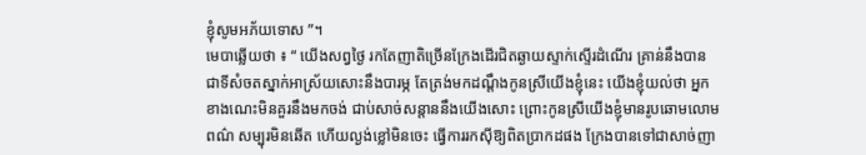ខ្ញុំសូមអភ័យទោស ”។
មេបាឆ្លើយថា ៖ “ យើងសព្វថ្ងៃ រកតែញាតិច្រើនក្រែងដើរជិតឆ្ងាយស្ទាក់ស្ទើរដំណើរ គ្រាន់នឹងបានជាទីសំចតស្នាក់អាស្រ័យសោះនឹងបារម្ភ តែត្រង់មកដណ្តឹងកូនស្រីយើងខ្ញុំនេះ យើងខ្ញុំយល់ថា អ្នកខាងណេះមិនគួរនឹងមកចង់ ជាប់សាច់សន្តាននឹងយើងសោះ ព្រោះកូនស្រីយើងខ្ញុំមានរូបឆោមលោមពណ៌ សម្បុរមិនឆើត ហើយល្ងង់ខ្លៅមិនចេះ ធ្វើការរកស៊ីឱ្យពិតប្រាកដផង ក្រែងបានទៅជាសាច់ញា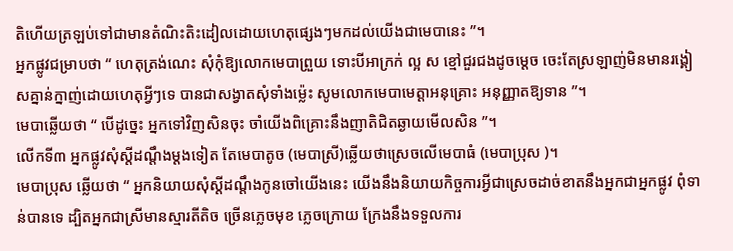តិហើយត្រឡប់ទៅជាមានតំណិះតិះដៀលដោយហេតុផ្សេងៗមកដល់យើងជាមេបានេះ ”។
អ្នកផ្លូវជម្រាបថា “ ហេតុត្រង់ណេះ សុំកុំឱ្យលោកមេបាព្រួយ ទោះបីអាក្រក់ ល្អ ស ខ្មៅជួរជងដូចម្តេច ចេះតែស្រឡាញ់មិនមានរង្គៀសគ្នាន់ក្នាញ់ដោយហេតុអ្វីៗទេ បានជាសង្វាតសុំទាំងម្ល៉េះ សូមលោកមេបាមេត្តាអនុគ្រោះ អនុញ្ញាតឱ្យទាន ”។
មេបាឆ្លើយថា “ បើដូច្នេះ អ្នកទៅវិញសិនចុះ ចាំយើងពិគ្រោះនឹងញាតិជិតឆ្ងាយមើលសិន ”។
លើកទី៣ អ្នកផ្លូវសុំស្តីដណ្តឹងម្តងទៀត តែមេបាតូច (មេបាស្រី)ឆ្លើយថាស្រេចលើមេបាធំ (មេបាប្រុស )។
មេបាប្រុស ឆ្លើយថា “ អ្នកនិយាយសុំស្តីដណ្តឹងកូនចៅយើងនេះ យើងនឹងនិយាយកិច្ចការអ្វីជាស្រេចដាច់ខាតនឹងអ្នកជាអ្នកផ្លូវ ពុំទាន់បានទេ ដ្បិតអ្នកជាស្រីមានស្មារតីតិច ច្រើនភ្លេចមុខ ភ្លេចក្រោយ ក្រែងនឹងទទួលការ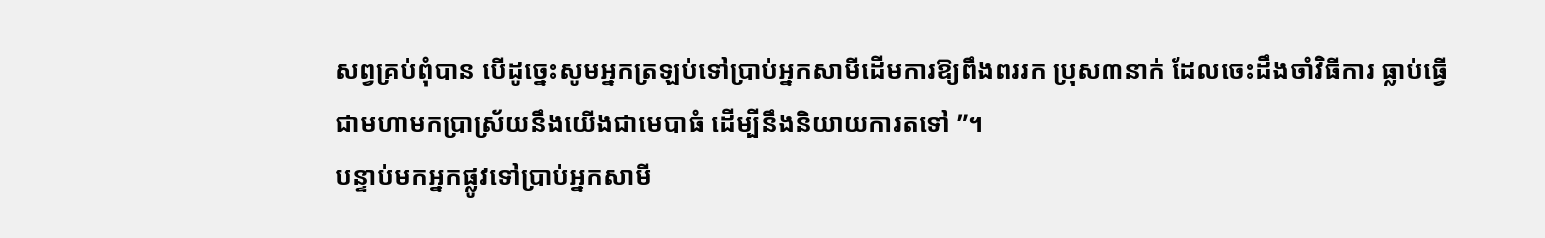សព្វគ្រប់ពុំបាន បើដូច្នេះសូមអ្នកត្រឡប់ទៅប្រាប់អ្នកសាមីដើមការឱ្យពឹងពររក ប្រុស៣នាក់ ដែលចេះដឹងចាំវិធីការ ធ្លាប់ធ្វើជាមហាមកប្រាស្រ័យនឹងយើងជាមេបាធំ ដើម្បីនឹងនិយាយការតទៅ ”។
បន្ទាប់មកអ្នកផ្លូវទៅប្រាប់អ្នកសាមី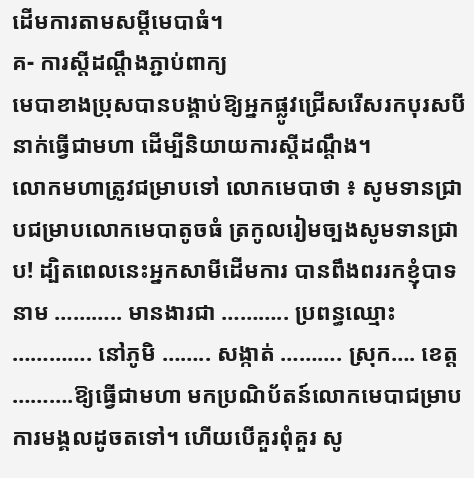ដើមការតាមសម្ដីមេបាធំ។
គ- ការស្តីដណ្តឹងភ្ជាប់ពាក្យ
មេបាខាងប្រុសបានបង្គាប់ឱ្យអ្នកផ្លូវជ្រើសរើសរកបុរសបីនាក់ធ្វើជាមហា ដើម្បីនិយាយការស្តីដណ្តឹង។
លោកមហាត្រូវជម្រាបទៅ លោកមេបាថា ៖ សូមទានជ្រាបជម្រាបលោកមេបាតូចធំ ត្រកូលរៀមច្បងសូមទានជ្រាប! ដ្បិតពេលនេះអ្នកសាមីដើមការ បានពឹងពររកខ្ញុំបាទនាម ……….. មានងារជា ……….. ប្រពន្ធឈ្មោះ …………. នៅភូមិ …….. សង្កាត់ ………. ស្រុក…. ខេត្ត ……….ឱ្យធ្វើជាមហា មកប្រណិប័តន៍លោកមេបាជម្រាបការមង្គលដូចតទៅ។ ហើយបើគួរពុំគួរ សូ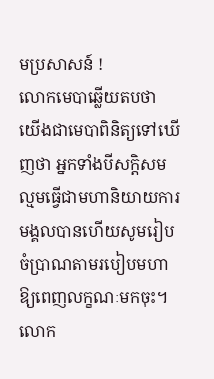មប្រសាសន៍ !
លោកមេបាឆ្លើយតបថា យើងជាមេបាពិនិត្យទៅឃើញថា អ្នកទាំងបីសក្តិសមល្មមធ្វើជាមហានិយាយការមង្គលបានហើយសូមរៀបចំប្រាណតាមរបៀបមហាឱ្យពេញលក្ខណៈមកចុះ។ លោក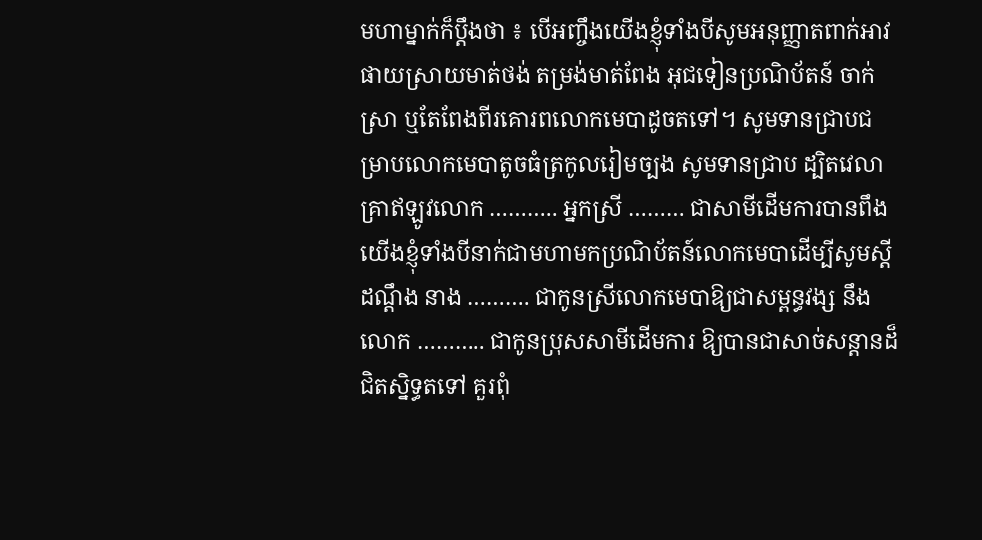មហាម្នាក់ក៏ប្តឹងថា ៖ បើអញ្ចឹងយើងខ្ញុំទាំងបីសូមអនុញ្ញាតពាក់អាវផាយស្រាយមាត់ថង់ តម្រង់មាត់ពែង អុជទៀនប្រណិប័តន៍ ចាក់ស្រា ឬតែពែងពីរគោរពលោកមេបាដូចតទៅ។ សូមទានជ្រាបជម្រាបលោកមេបាតូចធំត្រកូលរៀមច្បង សូមទានជ្រាប ដ្បិតវេលាគ្រាឥឡូវលោក ……….. អ្នកស្រី ……… ជាសាមីដើមការបានពឹង យើងខ្ញុំទាំងបីនាក់ជាមហាមកប្រណិប័តន៍លោកមេបាដើម្បីសូមស្តីដណ្តឹង នាង ………. ជាកូនស្រីលោកមេបាឱ្យជាសម្ពន្ធវង្ស នឹងលោក ……….. ជាកូនប្រុសសាមីដើមការ ឱ្យបានជាសាច់សន្តានដ៏ជិតស្និទ្ធតទៅ គួរពុំ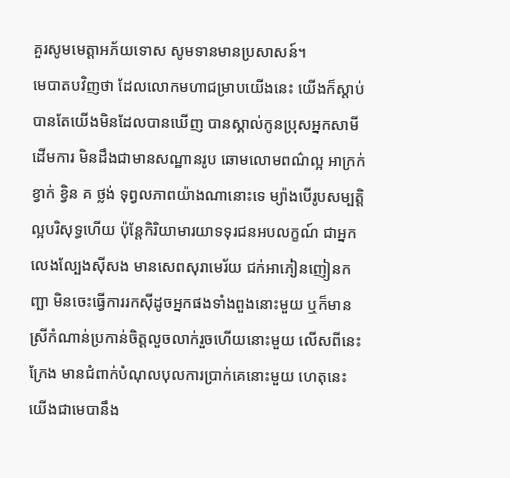គួរសូមមេត្តាអភ័យទោស សូមទានមានប្រសាសន៍។
មេបាតបវិញថា ដែលលោកមហាជម្រាបយើងនេះ យើងក៏ស្តាប់បានតែយើងមិនដែលបានឃើញ បានស្គាល់កូនប្រុសអ្នកសាមីដើមការ មិនដឹងជាមានសណ្ឋានរូប ឆោមលោមពណ៌ល្អ អាក្រក់ ខ្វាក់ ខ្វិន គ ថ្លង់ ទុព្វលភាពយ៉ាងណានោះទេ ម្យ៉ាងបើរូបសម្បត្តិល្អបរិសុទ្ធហើយ ប៉ុន្តែកិរិយាមារយាទទុរជនអបលក្ខណ៍ ជាអ្នកលេងល្បែងស៊ីសង មានសេពសុរាមេរ័យ ជក់អាភៀនញៀនកញ្ឆា មិនចេះធ្វើការរកស៊ីដូចអ្នកផងទាំងពួងនោះមួយ ឬក៏មានស្រីកំណាន់ប្រកាន់ចិត្តលួចលាក់រួចហើយនោះមួយ លើសពីនេះក្រែង មានជំពាក់បំណុលបុលការប្រាក់គេនោះមួយ ហេតុនេះយើងជាមេបានឹង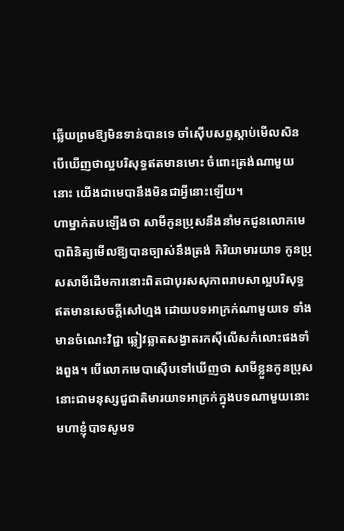ឆ្លើយព្រមឱ្យមិនទាន់បានទេ ចាំស៊ើបសព្ទស្តាប់មើលសិន បើឃើញថាល្អបរិសុទ្ធឥតមានមោះ ចំពោះត្រង់ណាមួយនោះ យើងជាមេបានឹងមិនជាអ្វីនោះឡើយ។
ហាម្នាក់តបឡើងថា សាមីកូនប្រុសនឹងនាំមកជូនលោកមេបាពិនិត្យមើលឱ្យបានច្បាស់នឹងត្រង់ កិរិយាមារយាទ កូនប្រុសសាមីដើមការនោះពិតជាបុរសសុភាពរាបសាល្អបរិសុទ្ធ ឥតមានសេចក្តីសៅហ្មង ដោយបទអាក្រក់ណាមួយទេ ទាំងមានចំណេះវិជ្ជា ឆ្លៀវឆ្លាតសង្វាតរកស៊ីលើសកំលោះផងទាំងពួង។ បើលោកមេបាស៊ើបទៅឃើញថា សាមីខ្លួនកូនប្រុសនោះជាមនុស្សជួជាតិមារយាទអាក្រក់ក្នុងបទណាមួយនោះ មហាខ្ញុំបាទសូមទ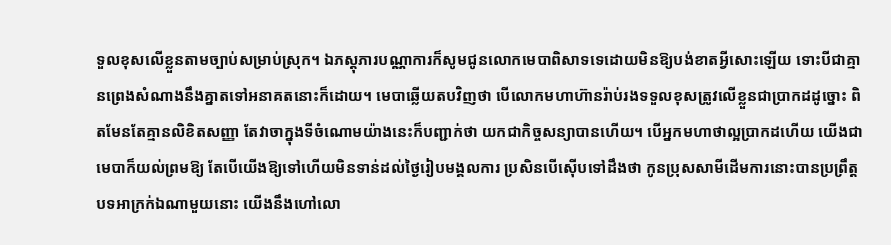ទួលខុសលើខ្លួនតាមច្បាប់សម្រាប់ស្រុក។ ឯភស្តុភារបណ្ណាការក៏សូមជូនលោកមេបាពិសាទទេដោយមិនឱ្យបង់ខាតអ្វីសោះឡើយ ទោះបីជាគ្មានព្រេងសំណាងនឹងគ្នាតទៅអនាគតនោះក៏ដោយ។ មេបាឆ្លើយតបវិញថា បើលោកមហាហ៊ានរ៉ាប់រងទទួលខុសត្រូវលើខ្លួនជាប្រាកដដូច្នោះ ពិតមែនតែគ្មានលិខិតសញ្ញា តែវាចាក្នុងទីចំណោមយ៉ាងនេះក៏បញ្ជាក់ថា យកជាកិច្ចសន្យាបានហើយ។ បើអ្នកមហាថាល្អប្រាកដហើយ យើងជាមេបាក៏យល់ព្រមឱ្យ តែបើយើងឱ្យទៅហើយមិនទាន់ដល់ថ្ងៃរៀបមង្គលការ ប្រសិនបើស៊ើបទៅដឹងថា កូនប្រុសសាមីដើមការនោះបានប្រព្រឹត្តបទអាក្រក់ឯណាមួយនោះ យើងនឹងហៅលោ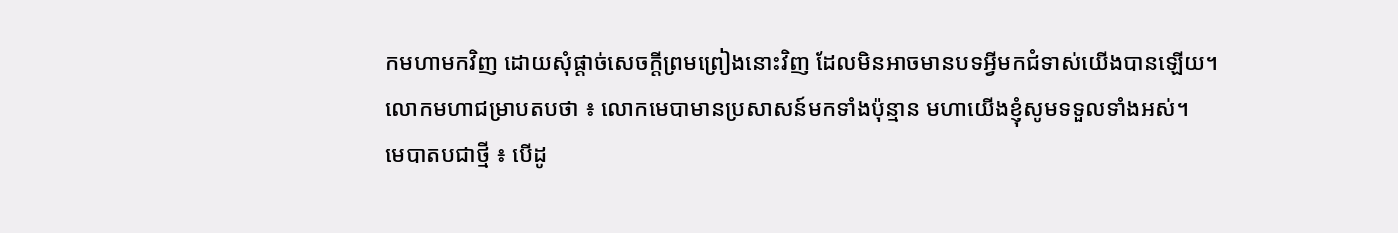កមហាមកវិញ ដោយសុំផ្តាច់សេចក្តីព្រមព្រៀងនោះវិញ ដែលមិនអាចមានបទអ្វីមកជំទាស់យើងបានឡើយ។
លោកមហាជម្រាបតបថា ៖ លោកមេបាមានប្រសាសន៍មកទាំងប៉ុន្មាន មហាយើងខ្ញុំសូមទទួលទាំងអស់។
មេបាតបជាថ្មី ៖ បើដូ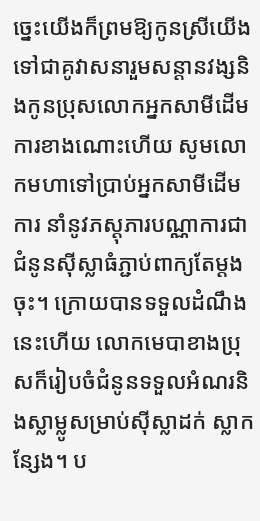ច្នេះយើងក៏ព្រមឱ្យកូនស្រីយើងទៅជាគូវាសនារួមសន្តានវង្សនិងកូនប្រុសលោកអ្នកសាមីដើមការខាងណោះហើយ សូមលោកមហាទៅប្រាប់អ្នកសាមីដើមការ នាំនូវភស្តុភារបណ្ណាការជាជំនូនស៊ីស្លាធំភ្ជាប់ពាក្យតែម្តងចុះ។ ក្រោយបានទទួលដំណឹងនេះហើយ លោកមេបាខាងប្រុសក៏រៀបចំជំនូនទទួលអំណរនិងស្លាម្លូសម្រាប់ស៊ីស្លាដក់ ស្លាកន្សែង។ ប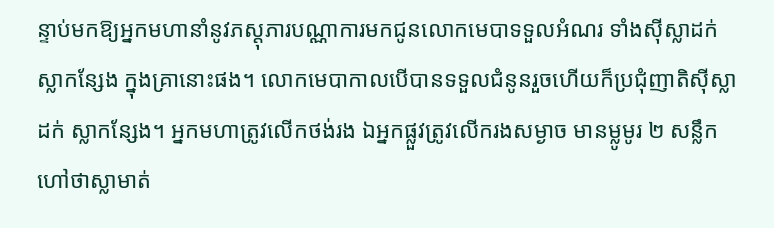ន្ទាប់មកឱ្យអ្នកមហានាំនូវភស្តុភារបណ្ណាការមកជូនលោកមេបាទទួលអំណរ ទាំងស៊ីស្លាដក់ ស្លាកន្សែង ក្នុងគ្រានោះផង។ លោកមេបាកាលបើបានទទួលជំនូនរួចហើយក៏ប្រជុំញាតិស៊ីស្លាដក់ ស្លាកន្សែង។ អ្នកមហាត្រូវលើកថង់រង ឯអ្នកផ្លួវត្រូវលើករងសម្ងាច មានម្លូមូរ ២ សន្លឹក ហៅថាស្លាមាត់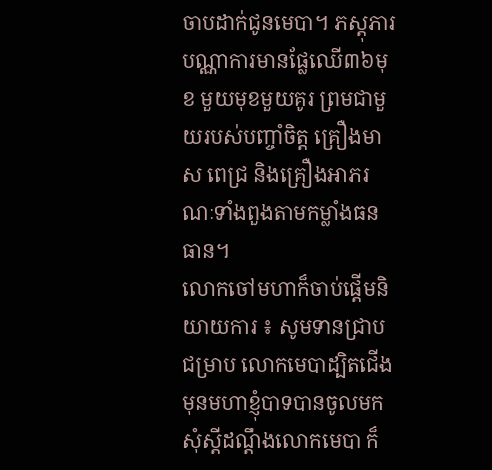ចាបដាក់ជូនមេបា។ ភស្តុភារបណ្ណាការមានផ្លែឈើ៣៦មុខ មួយមុខមួយគូរ ព្រមជាមួយរបស់បញ្ចាំចិត្ត គ្រឿងមាស ពេជ្រ និងគ្រឿងអាភរណៈទាំងពួងតាមកម្លាំងធនធាន។
លោកចៅមហាក៏ចាប់ផ្តើមនិយាយការ ៖ សូមទានជ្រាបជម្រាប លោកមេបាដ្បិតជើងមុនមហាខ្ញុំបាទបានចូលមកសុំស្តីដណ្តឹងលោកមេបា ក៏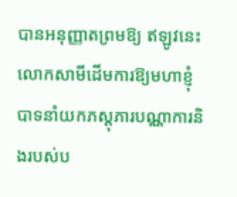បានអនុញ្ញាតព្រមឱ្យ ឥឡូវនេះលោកសាមីដើមការឱ្យមហាខ្ញុំបាទនាំយកភស្តុភារបណ្ណាការនិងរបស់ប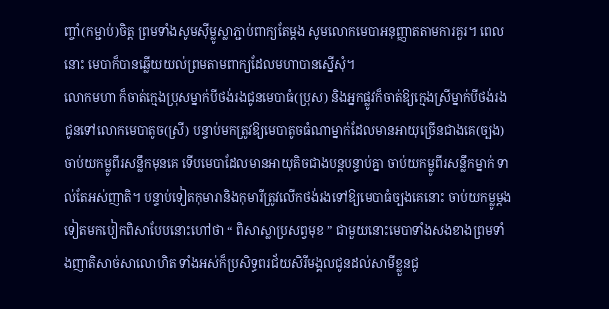ញ្ចាំ(កម្ជាប់)ចិត្ត ព្រមទាំងសូមស៊ីម្លូស្លាភ្ជាប់ពាក្យតែម្តង សូមលោកមេបាអនុញ្ញាតតាមការគួរ។ ពេលនោះ មេបាក៏បានឆ្លើយយល់ព្រមតាមពាក្យដែលមហាបានស្នើសុំ។
លោកមហា ក៏ចាត់ក្មេងប្រុសម្នាក់បីថង់រងជូនមេបាធំ(ប្រុស) និងអ្នកផ្លូវក៏ចាត់ឱ្យក្មេងស្រីម្នាក់បីថង់រងជូនទៅលោកមេបាតូច(ស្រី) បន្ទាប់មកត្រូវឱ្យមេបាតូចធំណាម្នាក់ដែលមានអាយុច្រើនជាងគេ(ច្បង) ចាប់យកម្លូពីរសន្លឹកមុនគេ ទើបមេបាដែលមានអាយុតិចជាងបន្តបន្ទាប់គ្នា ចាប់យកម្លូពីរសន្លឹកម្នាក់ ទាល់តែអស់ញាតិ។ បន្ទាប់ទៀតកុមារានិងកុមារីត្រូវលើកថង់រងទៅឱ្យមេបាធំច្បងគេនោះ ចាប់យកម្លូម្តងទៀតមកបៀកពិសាបែបនោះហៅថា “ ពិសាស្លាប្រសព្វមុខ ” ជាមួយនោះមេបាទាំងសងខាងព្រមទាំងញាតិសាច់សាលោហិត ទាំងអស់ក៏ប្រសិទ្ធពរជ័យសិរីមង្គលជូនដល់សាមីខ្លួនជូ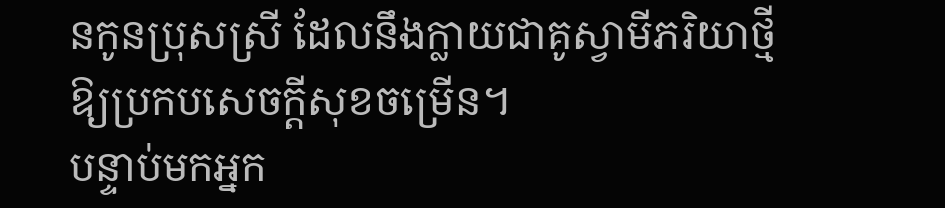នកូនប្រុសស្រី ដែលនឹងក្លាយជាគូស្វាមីភរិយាថ្មីឱ្យប្រកបសេចក្តីសុខចម្រើន។
បន្ទាប់មកអ្នក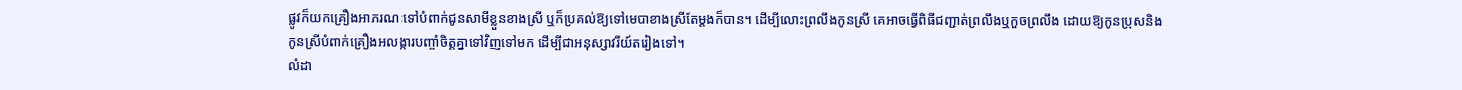ផ្លូវក៏យកគ្រឿងអាភរណៈទៅបំពាក់ជូនសាមីខ្លួនខាងស្រី ឬក៏ប្រគល់ឱ្យទៅមេបាខាងស្រីតែម្តងក៏បាន។ ដើម្បីលោះព្រលឹងកូនស្រី គេអាចធ្វើពិធីជញ្ជាត់ព្រលឹងឬកួចព្រលឹង ដោយឱ្យកូនប្រុសនិងកូនស្រីបំពាក់គ្រឿងអលង្ការបញ្ចាំចិត្តគ្នាទៅវិញទៅមក ដើម្បីជាអនុស្សាវរីយ៍តរៀងទៅ។
លំដា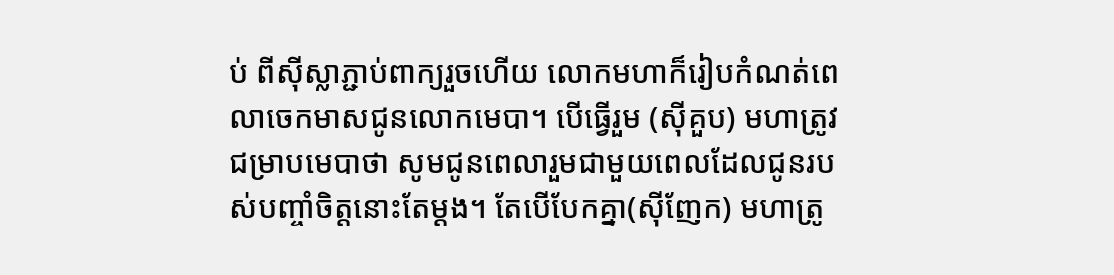ប់ ពីស៊ីស្លាភ្ជាប់ពាក្យរួចហើយ លោកមហាក៏រៀបកំណត់ពេលាចេកមាសជូនលោកមេបា។ បើធ្វើរួម (ស៊ីគួប) មហាត្រូវជម្រាបមេបាថា សូមជូនពេលារួមជាមួយពេលដែលជូនរបស់បញ្ចាំចិត្តនោះតែម្តង។ តែបើបែកគ្នា(ស៊ីញែក) មហាត្រូ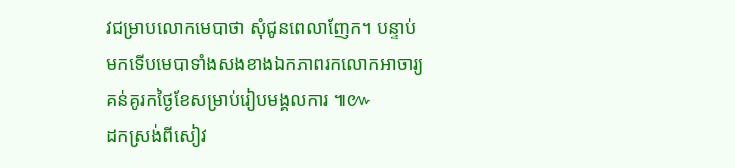វជម្រាបលោកមេបាថា សុំជូនពេលាញែក។ បន្ទាប់មកទើបមេបាទាំងសងខាងឯកភាពរកលោកអាចារ្យគន់គូរកថ្ងៃខែសម្រាប់រៀបមង្គលការ ៕៚
ដកស្រង់ពីសៀវ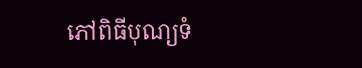ភៅពិធីបុណ្យទំ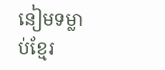នៀមទម្លាប់ខ្មែរ